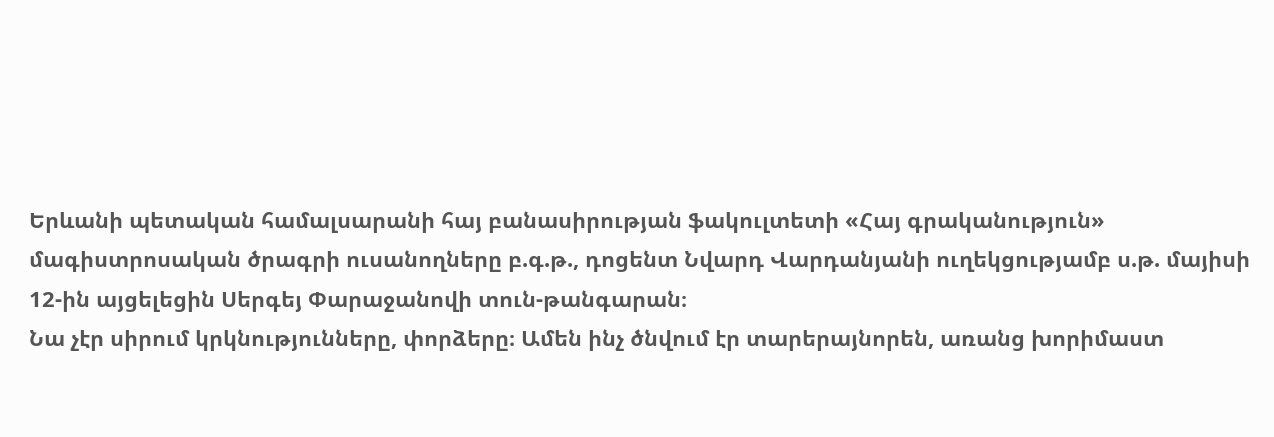Երևանի պետական համալսարանի հայ բանասիրության ֆակուլտետի «Հայ գրականություն» մագիստրոսական ծրագրի ուսանողները բ.գ.թ., դոցենտ Նվարդ Վարդանյանի ուղեկցությամբ ս.թ. մայիսի 12-ին այցելեցին Սերգեյ Փարաջանովի տուն-թանգարան։
Նա չէր սիրում կրկնությունները, փորձերը։ Ամեն ինչ ծնվում էր տարերայնորեն, առանց խորիմաստ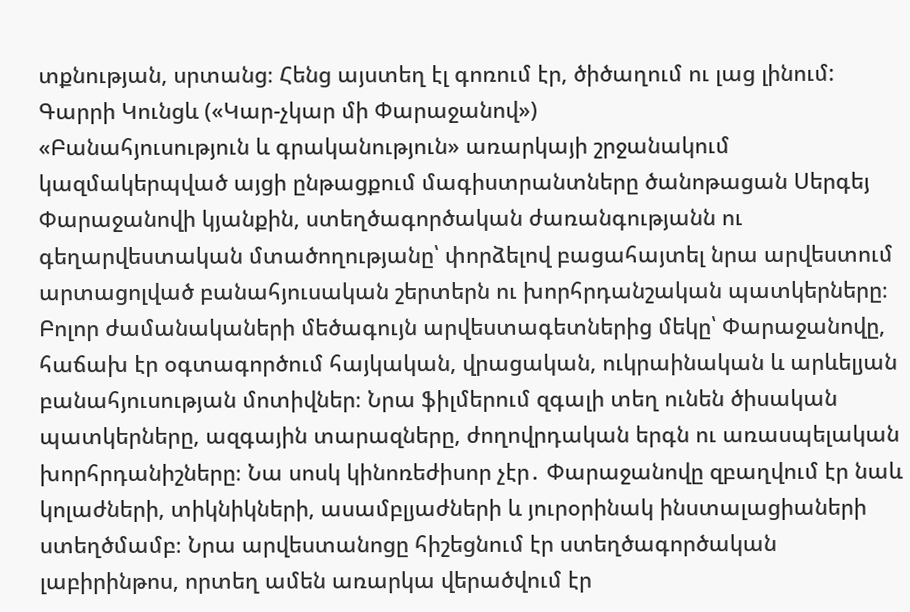տքնության, սրտանց։ Հենց այստեղ էլ գոռում էր, ծիծաղում ու լաց լինում:
Գարրի Կունցև («Կար-չկար մի Փարաջանով»)
«Բանահյուսություն և գրականություն» առարկայի շրջանակում կազմակերպված այցի ընթացքում մագիստրանտները ծանոթացան Սերգեյ Փարաջանովի կյանքին, ստեղծագործական ժառանգությանն ու գեղարվեստական մտածողությանը՝ փորձելով բացահայտել նրա արվեստում արտացոլված բանահյուսական շերտերն ու խորհրդանշական պատկերները։ Բոլոր ժամանակաների մեծագույն արվեստագետներից մեկը՝ Փարաջանովը, հաճախ էր օգտագործում հայկական, վրացական, ուկրաինական և արևելյան բանահյուսության մոտիվներ։ Նրա ֆիլմերում զգալի տեղ ունեն ծիսական պատկերները, ազգային տարազները, ժողովրդական երգն ու առասպելական խորհրդանիշները։ Նա սոսկ կինոռեժիսոր չէր․ Փարաջանովը զբաղվում էր նաև կոլաժների, տիկնիկների, ասամբլյաժների և յուրօրինակ ինստալացիաների ստեղծմամբ։ Նրա արվեստանոցը հիշեցնում էր ստեղծագործական լաբիրինթոս, որտեղ ամեն առարկա վերածվում էր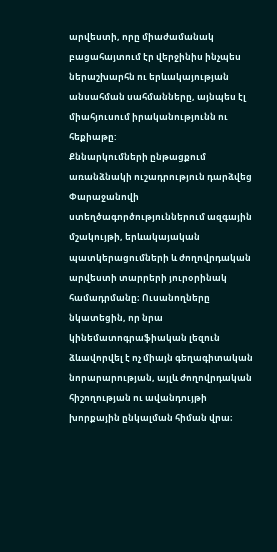արվեստի, որը միաժամանակ բացահայտում էր վերջինիս ինչպես ներաշխարհն ու երևակայության անսահման սահմանները, այնպես էլ միահյուսում իրականությունն ու հեքիաթը:
Քննարկումների ընթացքում առանձնակի ուշադրություն դարձվեց Փարաջանովի ստեղծագործություններում ազգային մշակույթի, երևակայական պատկերացումների և ժողովրդական արվեստի տարրերի յուրօրինակ համադրմանը։ Ուսանողները նկատեցին, որ նրա կինեմատոգրաֆիական լեզուն ձևավորվել է ոչ միայն գեղագիտական նորարարության, այլև ժողովրդական հիշողության ու ավանդույթի խորքային ընկալման հիման վրա։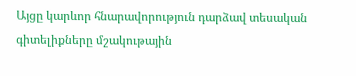Այցը կարևոր հնարավորություն դարձավ տեսական գիտելիքները մշակութային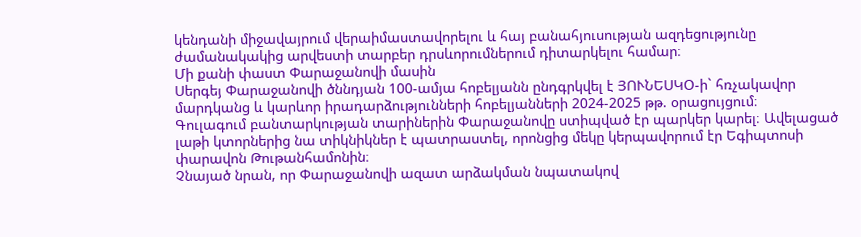կենդանի միջավայրում վերաիմաստավորելու և հայ բանահյուսության ազդեցությունը ժամանակակից արվեստի տարբեր դրսևորումներում դիտարկելու համար։
Մի քանի փաստ Փարաջանովի մասին
Սերգեյ Փարաջանովի ծննդյան 100-ամյա հոբելյանն ընդգրկվել է ՅՈՒՆԵՍԿՕ-ի` հռչակավոր մարդկանց և կարևոր իրադարձությունների հոբելյանների 2024-2025 թթ. օրացույցում։
Գուլագում բանտարկության տարիներին Փարաջանովը ստիպված էր պարկեր կարել։ Ավելացած լաթի կտորներից նա տիկնիկներ է պատրաստել, որոնցից մեկը կերպավորում էր Եգիպտոսի փարավոն Թութանհամոնին։
Չնայած նրան, որ Փարաջանովի ազատ արձակման նպատակով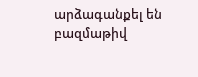արձագանքել են բազմաթիվ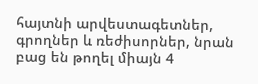հայտնի արվեստագետներ, գրողներ և ռեժիսորներ, նրան բաց են թողել միայն 4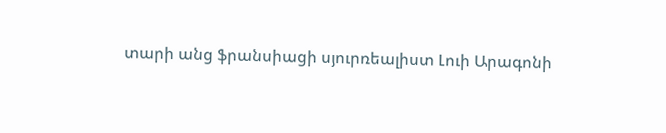տարի անց ֆրանսիացի սյուրռեալիստ Լուի Արագոնի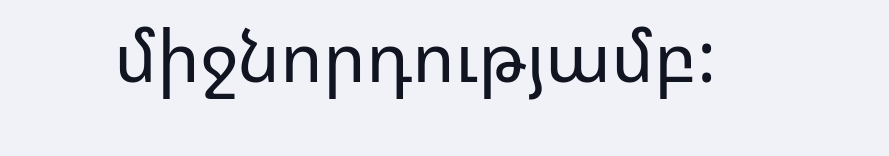միջնորդությամբ: